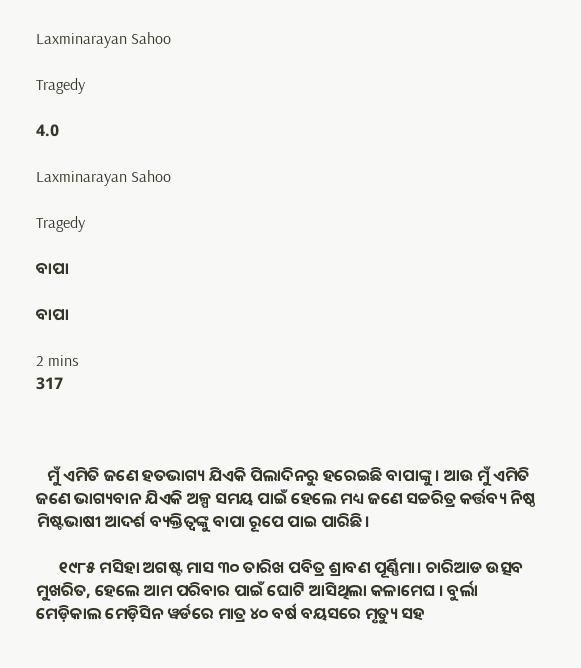Laxminarayan Sahoo

Tragedy

4.0

Laxminarayan Sahoo

Tragedy

ବାପା

ବାପା

2 mins
317



   ମୁଁ ଏମିତି ଜଣେ ହତଭାଗ୍ୟ ଯିଏକି ପିଲାଦିନରୁ ହରେଇଛି ବାପାଙ୍କୁ । ଆଉ ମୁଁ ଏମିତି ଜଣେ ଭାଗ୍ୟବାନ ଯିଏକି ଅଳ୍ପ ସମୟ ପାଇଁ ହେଲେ ମଧ୍ୟ ଜଣେ ସଚ୍ଚରିତ୍ର କର୍ତ୍ତବ୍ୟ ନିଷ୍ଠ ମିଷ୍ଟଭାଷୀ ଆଦର୍ଶ ବ୍ୟକ୍ତିତ୍ଵଙ୍କୁ ବାପା ରୂପେ ପାଇ ପାରିଛି।

      ୧୯୮୫ ମସିହା ଅଗଷ୍ଟ ମାସ ୩୦ ତାରିଖ ପବିତ୍ର ଶ୍ରାବଣ ପୂର୍ଣ୍ଣିମା। ଚାରିଆଡ ଉତ୍ସବ ମୁଖରିତ, ହେଲେ ଆମ ପରିବାର ପାଇଁ ଘୋଟି ଆସିଥିଲା କଳାମେଘ । ବୁର୍ଲା ମେଡ଼ିକାଲ ମେଡ଼ିସିନ ୱର୍ଡରେ ମାତ୍ର ୪୦ ବର୍ଷ ବୟସରେ ମୃତ୍ୟୁ ସହ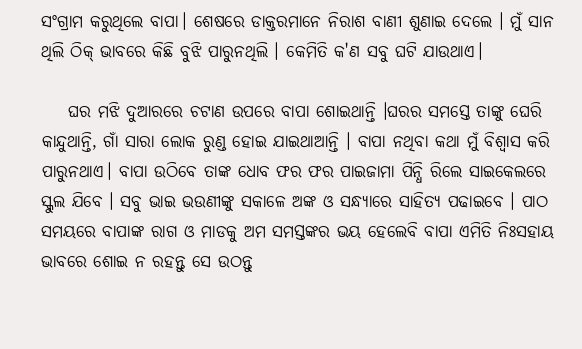ସଂଗ୍ରାମ କରୁଥିଲେ ବାପା। ଶେଷରେ ଡାକ୍ତରମାନେ ନିରାଶ ବାଣୀ ଶୁଣାଇ ଦେଲେ । ମୁଁ ସାନ ଥିଲି ଠିକ୍ ଭାବରେ କିଛି ବୁଝି ପାରୁନଥିଲି । କେମିତି କ'ଣ ସବୁ ଘଟି ଯାଉଥାଏ।

    ଘର ମଝି ଦୁଆରରେ ଚଟାଣ ଉପରେ ବାପା ଶୋଇଥାନ୍ତି ।ଘରର ସମସ୍ତେ ତାଙ୍କୁ ଘେରି କାନ୍ଦୁଥାନ୍ତି, ଗାଁ ସାରା ଲୋକ ରୁଣ୍ଡ ହୋଇ ଯାଇଥାଆନ୍ତି । ବାପା ନଥିବା କଥା ମୁଁ ବିଶ୍ଵାସ କରି ପାରୁନଥାଏ। ବାପା ଉଠିବେ ତାଙ୍କ ଧୋବ ଫର ଫର ପାଇଜାମା ପିନ୍ଧି ରିଲେ ସାଇକେଲରେ ସ୍କୁଲ ଯିବେ । ସବୁ ଭାଇ ଭଉଣୀଙ୍କୁ ସକାଳେ ଅଙ୍କ ଓ ସନ୍ଧ୍ୟାରେ ସାହିତ୍ୟ ପଢାଇବେ । ପାଠ ସମୟରେ ବାପାଙ୍କ ରାଗ ଓ ମାଡକୁ ଅମ ସମସ୍ତଙ୍କର ଭୟ ହେଲେବି ବାପା ଏମିତି ନିଃସହାୟ ଭାବରେ ଶୋଇ ନ ରହନ୍ତୁ ସେ ଉଠନ୍ତୁ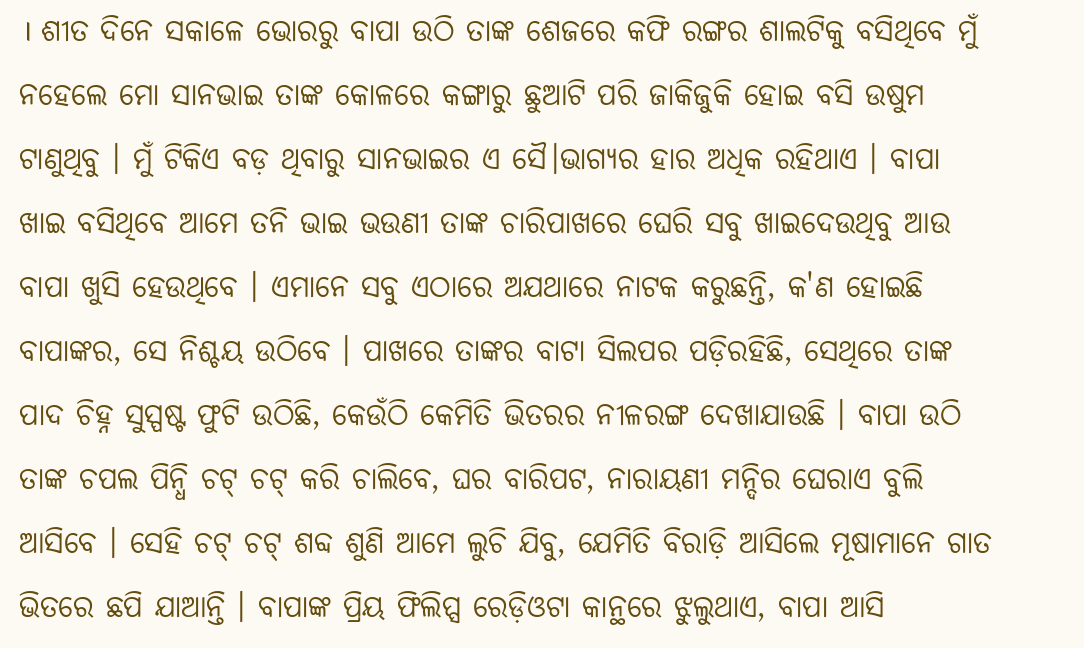। ଶୀତ ଦିନେ ସକାଳେ ଭୋରରୁ ବାପା ଉଠି ତାଙ୍କ ଶେଜରେ କଫି ରଙ୍ଗର ଶାଲଟିକୁ ବସିଥିବେ ମୁଁ ନହେଲେ ମୋ ସାନଭାଇ ତାଙ୍କ କୋଳରେ କଙ୍ଗାରୁ ଛୁଆଟି ପରି ଜାକିଜୁକି ହୋଇ ବସି ଉଷୁମ ଟାଣୁଥିବୁ । ମୁଁ ଟିକିଏ ବଡ଼ ଥିବାରୁ ସାନଭାଇର ଏ ସୈ।ଭାଗ୍ଯର ହାର ଅଧିକ ରହିଥାଏ । ବାପା ଖାଇ ବସିଥିବେ ଆମେ ତନି ଭାଇ ଭଉଣୀ ତାଙ୍କ ଚାରିପାଖରେ ଘେରି ସବୁ ଖାଇଦେଉଥିବୁ ଆଉ ବାପା ଖୁସି ହେଉଥିବେ । ଏମାନେ ସବୁ ଏଠାରେ ଅଯଥାରେ ନାଟକ କରୁଛନ୍ତି, କ'ଣ ହୋଇଛି ବାପାଙ୍କର, ସେ ନିଶ୍ଚୟ ଉଠିବେ । ପାଖରେ ତାଙ୍କର ବାଟା ସିଲପର ପଡ଼ିରହିଛି, ସେଥିରେ ତାଙ୍କ ପାଦ ଚିହ୍ନ ସୁସ୍ପଷ୍ଟ ଫୁଟି ଉଠିଛି, କେଉଁଠି କେମିତି ଭିତରର ନୀଳରଙ୍ଗ ଦେଖାଯାଉଛି । ବାପା ଉଠି ତାଙ୍କ ଚପଲ ପିନ୍ଧି ଚଟ୍ ଚଟ୍ କରି ଚାଲିବେ, ଘର ବାରିପଟ, ନାରାୟଣୀ ମନ୍ଦିର ଘେରାଏ ବୁଲି ଆସିବେ । ସେହି ଚଟ୍ ଚଟ୍ ଶବ୍ଦ ଶୁଣି ଆମେ ଲୁଚି ଯିବୁ, ଯେମିତି ବିରାଡ଼ି ଆସିଲେ ମୂଷାମାନେ ଗାତ ଭିତରେ ଛପି ଯାଆନ୍ତି । ବାପାଙ୍କ ପ୍ରିୟ ଫିଲିପ୍ସ ରେଡ଼ିଓଟା କାନ୍ଥରେ ଝୁଲୁଥାଏ, ବାପା ଆସି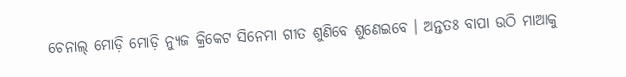ଚେନାଲ୍ ମୋଡ଼ି ମୋଡ଼ି ନ୍ୟୁଜ କ୍ରିକେଟ ସିନେମା ଗୀତ ଶୁଣିବେ ଶୁଣେଇବେ । ଅନ୍ତତଃ ବାପା ଉଠି ମାଆକୁ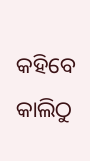କହିବେ କାଲିଠୁ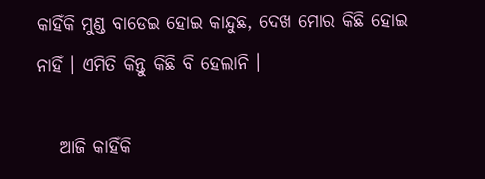କାହିଁକି ମୁଣ୍ଡ ବାଡେଇ ହୋଇ କାନ୍ଦୁଛ, ଦେଖ ମୋର କିଛି ହୋଇ ନାହିଁ । ଏମିତି କିନ୍ତୁ କିଛି ବି ହେଲାନି ।

   ଆଜି କାହିଁକି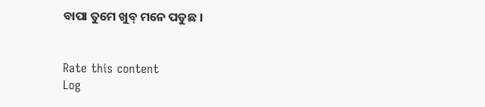ବାପା ତୁମେ ଖୁବ୍ ମନେ ପଡୁଛ ।


Rate this content
Log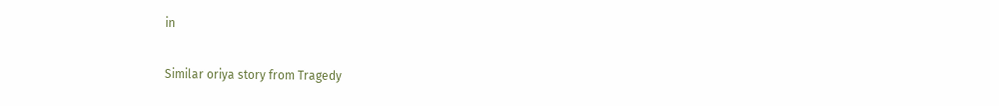in

Similar oriya story from Tragedy